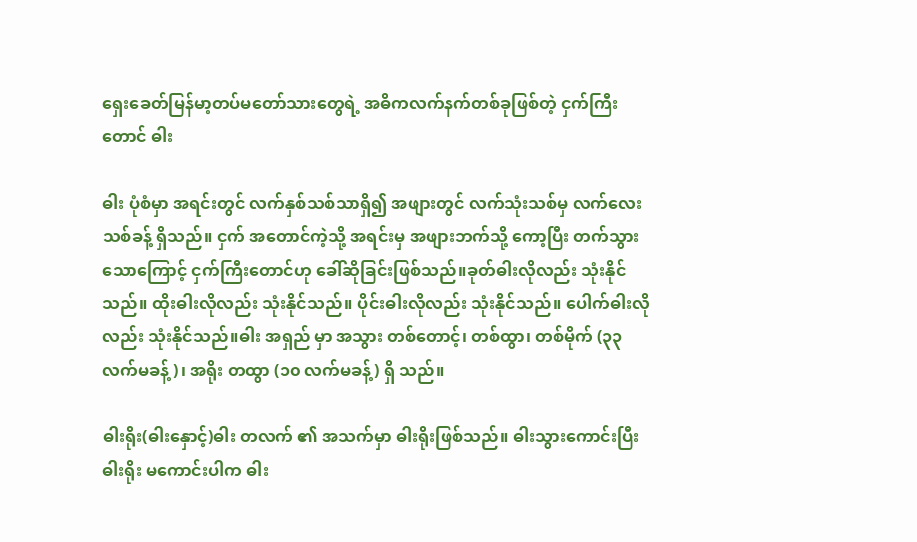ရှေးခေတ်မြန်မာ့တပ်မတော်သားတွေရဲ့ အဓိကလက်နက်တစ်ခုဖြစ်တဲ့ ငှက်ကြီးတောင် ဓါး

ဓါး ပုံစံမှာ အရင်းတွင် လက်နှစ်သစ်သာရှိ၍ အဖျားတွင် လက်သုံးသစ်မှ လက်လေးသစ်ခန့် ရှိသည်။ ငှက် အတောင်ကဲ့သို့ အရင်းမှ အဖျားဘက်သို့ ကော့ပြီး တက်သွားသောကြောင့် ငှက်ကြီးတောင်ဟု ခေါ်ဆိုခြင်းဖြစ်သည်။ခုတ်ဓါးလိုလည်း သုံးနိုင်သည်။ ထိုးဓါးလိုလည်း သုံးနိုင်သည်။ ပိုင်းဓါးလိုလည်း သုံးနိုင်သည်။ ပေါက်ဓါးလိုလည်း သုံးနိုင်သည်။ဓါး အရှည် မှာ အသွား တစ်တောင့်၊ တစ်ထွာ၊ တစ်မိုက် (၃၃ လက်မခန့်)၊ အရိုး တထွာ (၁၀ လက်မခန့်) ရှိ သည်။

ဓါးရိုး(ဓါးနှောင့်)ဓါး တလက် ၏ အသက်မှာ ဓါးရိုးဖြစ်သည်။ ဓါးသွားကောင်းပြီး ဓါးရိုး မကောင်းပါက ဓါး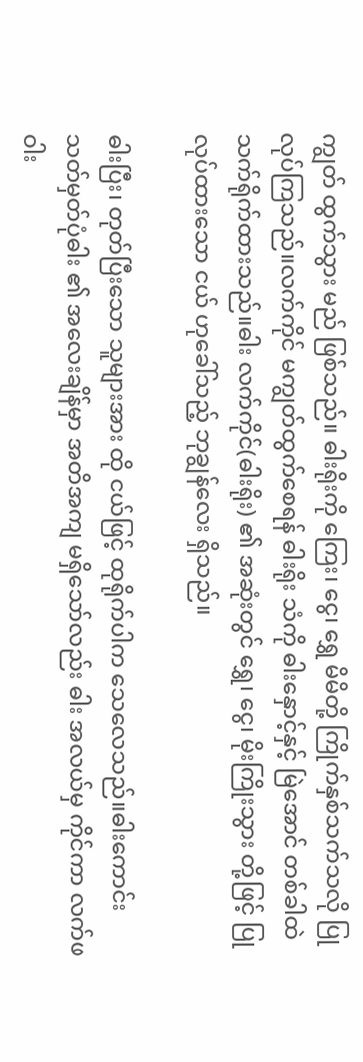ကျွတ် ထွက်သွား မည် ဖြစ်သည်။ ဓါးရိုးကို ကြေး၊ ငွေ၊ ရွှေ မိမိတို့ ကြိုက်နှစ်သက်သလို ပြုလုပ်ကြသည်။လက်ကိုင် မကျွတ်ထွက်စေရန် ဓါးရိုး သံကို ဓါးနှောင့်နှင့် မြဲအောင် တစ်ခါထဲ သက်ရိုက်ထားသည်။ဓါး လက်ကိုင်(ဓါးရိုး) ၏ အဆုံးတွင် ရွှေ၊ ငွေ၊ မိုးကြိုးသွား တို့ဖြင့် ပြုလုပ်ထားသော ငယ် ဟုခေါ်သည့် ဘုချွန်လေး ရှိသည်။

ဓါးပြီး၊ တုတ်ပြီးသော သူများအား ထို ငယ်ဖြင့် ထုရိုက်ပါက သေလေသည်။ဓါးကောင်း သတ်မှတ်ပုံဓါး ၏ အလေးချိန်မှာ အတိအကျ မရှိသော်လည်း ဓါး အလယ်မှ ကိုင်ကာ လက်ဖဝါး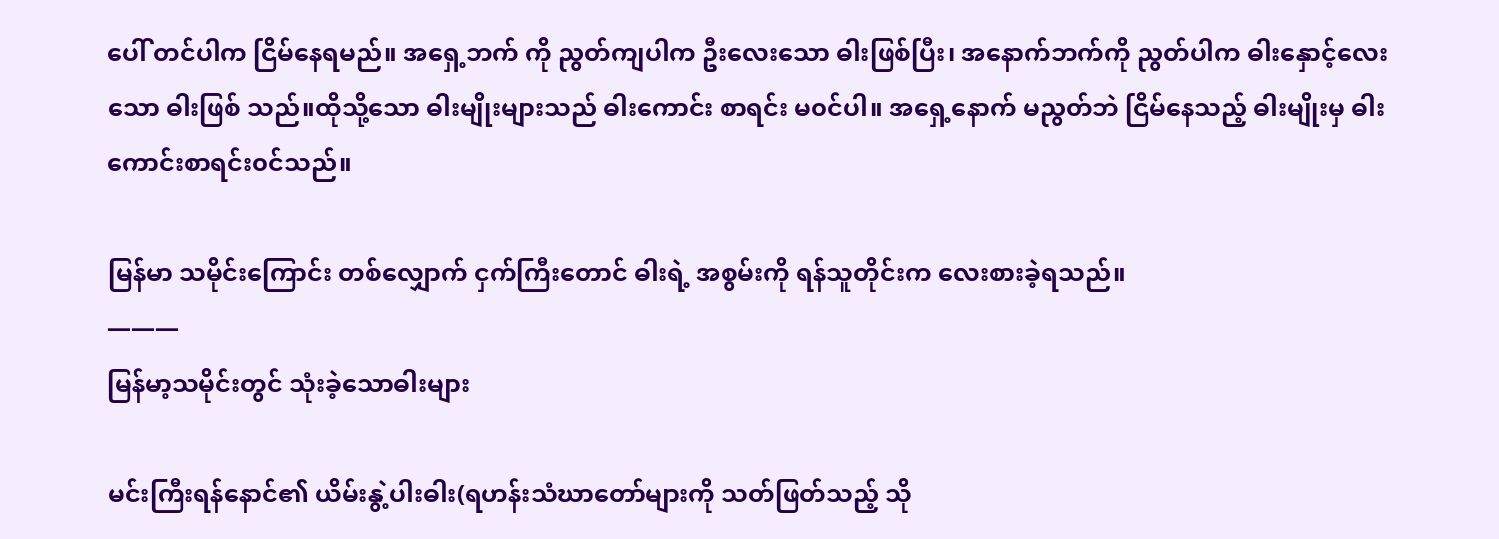ပေါ် တင်ပါက ငြိမ်နေရမည်။ အရှေ့ဘက် ကို ညွတ်ကျပါက ဦးလေးသော ဓါးဖြစ်ပြီး၊ အနောက်ဘက်ကို ညွတ်ပါက ဓါးနှောင့်လေးသော ဓါးဖြစ် သည်။ထိုသို့သော ဓါးမျိုးများသည် ဓါးကောင်း စာရင်း မ၀င်ပါ။ အရှေ့နောက် မညွတ်ဘဲ ငြိမ်နေသည့် ဓါးမျိုးမှ ဓါးကောင်းစာရင်း၀င်သည်။

မြန်မာ သမိုင်းကြောင်း တစ်လျှောက် ငှက်ကြီးတောင် ဓါးရဲ့ အစွမ်းကို ရန်သူတိုင်းက လေးစားခဲ့ရသည်။
———
မြန်မာ့သမိုင်းတွင် သုံးခဲ့သောဓါးများ

မင်းကြီးရန်နောင်၏ ယိမ်းနွဲ့ပါးဓါး(ရဟန်းသံဃာတော်များကို သတ်ဖြတ်သည့် သို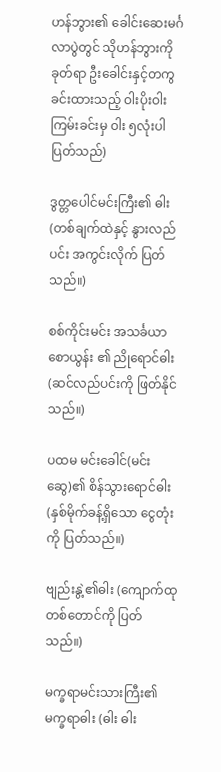ဟန်ဘွား၏ ခေါင်းဆေးမင်္ဂလာပွဲတွင် သိုဟန်ဘွားကို ခုတ်ရာ ဦးခေါင်းနှင့်တကွ ခင်းထားသည့် ဝါးပိုးဝါး ကြမ်းခင်းမှ ဝါး ၅လုံးပါ ပြတ်သည်)

ဒွတ္တပေါင်မင်းကြီး၏ ဓါး (တစ်ချက်ထဲနှင့် နွားလည်ပင်း အကွင်းလိုက် ပြတ်သည်။)

စစ်ကိုင်းမင်း အသင်္ခယာစောယွန်း ၏ ညိုရောင်ဓါး (ဆင်လည်ပင်းကို ဖြတ်နိုင်သည်။)

ပထမ မင်းခေါင်(မင်းဆွေ)၏ စိန်သွားရောင်ဓါး (နှစ်မိုက်ခန့်ရှိသော ငွေတုံးကို ပြတ်သည်။)

ဗျည်းနွဲ့၏ဓါး (ကျောက်ထု တစ်တောင်ကို ပြတ်သည်။)

မက္ခရာမင်းသားကြီး၏ မက္ခရာဓါး (ဓါး ဓါး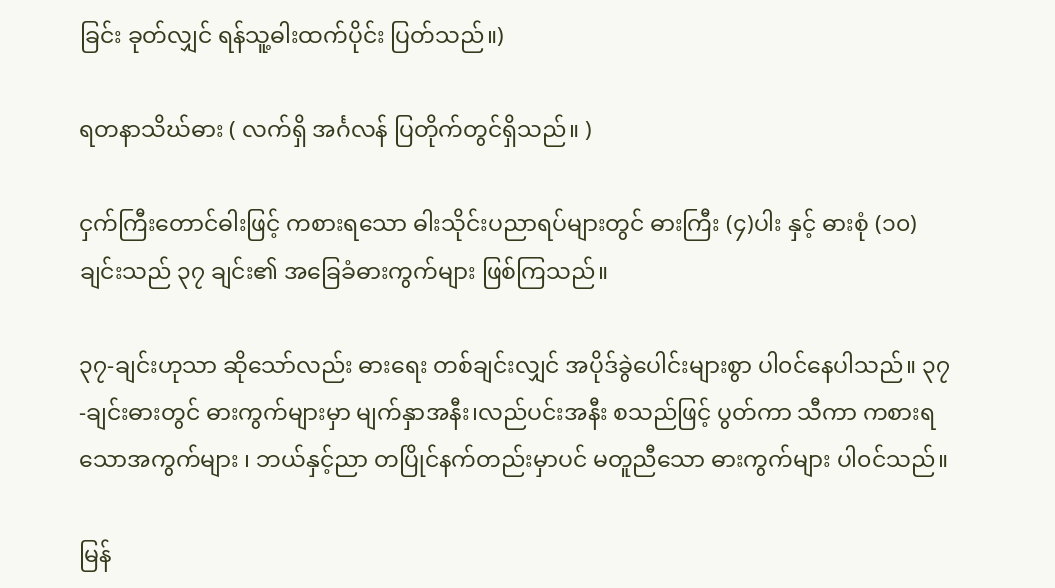ခြင်း ခုတ်လျှင် ရန်သူ့ဓါးထက်ပိုင်း ပြတ်သည်။)

ရတနာသိဃ်ဓား ( လက်ရှိ အင်္ဂလန် ပြတိုက်တွင်ရှိသည်။ )

ငှက်ကြီးတောင်ဓါးဖြင့် ကစားရသော ဓါးသိုင်းပညာရပ်များတွင် ဓားကြီး (၄)ပါး နှင့် ဓားစုံ (၁၀)ချင်းသည် ၃၇ ချင်း၏ အခြေခံဓားကွက်များ ဖြစ်ကြသည်။

၃၇-ချင်းဟုသာ ဆိုသော်လည်း ဓားရေး တစ်ချင်းလျှင် အပိုဒ်ခွဲပေါင်းများစွာ ပါ၀င်နေပါသည်။ ၃၇-ချင်းဓားတွင် ဓားကွက်များမှာ မျက်နှာအနီး၊လည်ပင်းအနီး စသည်ဖြင့် ပွတ်ကာ သီကာ ကစားရသောအကွက်များ ၊ ဘယ်နှင့်ညာ တပြိုင်နက်တည်းမှာပင် မတူညီသော ဓားကွက်များ ပါ၀င်သည်။

မြန်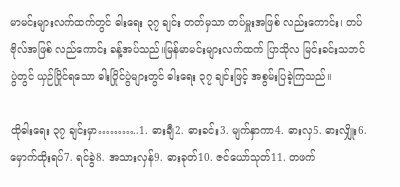မာမင်းများလက်ထက်တွင် ဓါးရေး ၃၇ ချင်း တတ်မှသာ တပ်မှူးအဖြစ် လည်းကောင်း၊ တပ်ဗိုလ်အဖြစ် လည်ကောင်း ခန့်အပ်သည်။မြန်မာမင်းများလက်ထက် ပြာသိုလ မြင်းခင်းသဘင်ပွဲတွင် ယှဉ်ပြိုင်ရသော ဓါးပြိုင်ပွဲများတွင် ဓါးရေး ၃၇ ချင်းဖြင့် အစွမ်းပြခဲ့ကြသည်။

ထိုဓါးရေး ၃၇ ချင်းမှာ………..1. ဓားချီ2. ဓားခင်း3. မျက်နှာကာ4. ဓားလှ5. ဓားလျှိုး6. မှောက်ထိုးရပ်7. ရင်ခွဲ8. အသားလှန်9. ဓားခုတ်10. ဇင်ယော်သုတ်11. တဖက်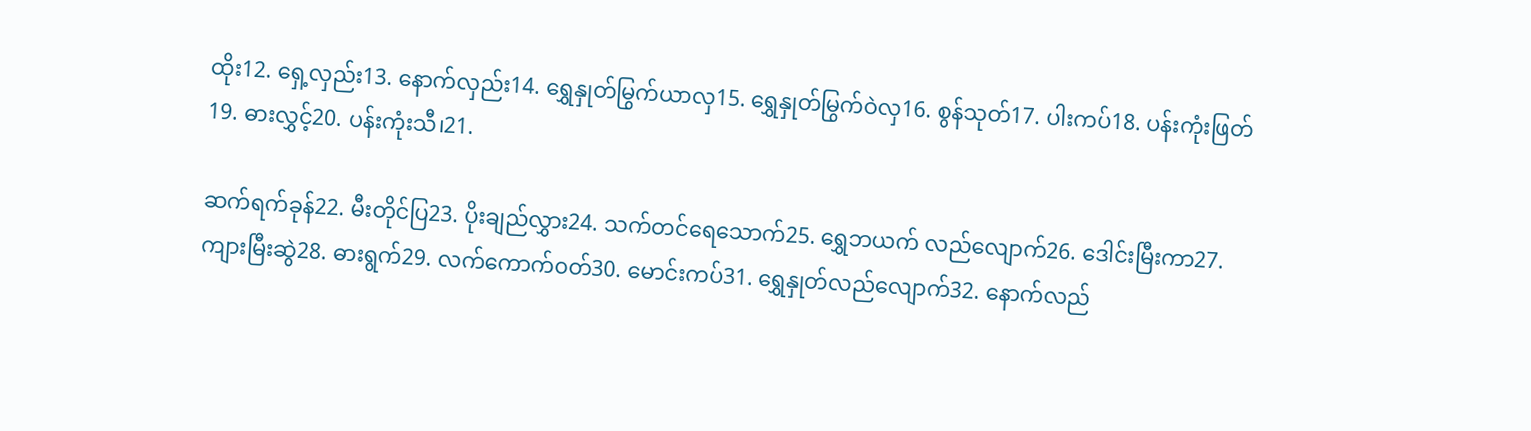ထိုး12. ရှေ့လှည်း13. နောက်လှည်း14. ရွှေနှုတ်မြွက်ယာလှ15. ရွှေနှုတ်မြွက်ဝဲလှ16. စွန်သုတ်17. ပါးကပ်18. ပန်းကုံးဖြတ်19. ဓားလွှင့်20. ပန်းကုံးသီ၊21.

ဆက်ရက်ခုန်22. မီးတိုင်ပြ23. ပိုးချည်လွှား24. သက်တင်ရေသောက်25. ရွှေဘယက် လည်လျောက်26. ဒေါင်းမြီးကာ27. ကျားမြီးဆွဲ28. ဓားရွက်29. လက်ကောက်၀တ်30. မောင်းကပ်31. ရွှေနှုတ်လည်လျောက်32. နောက်လည်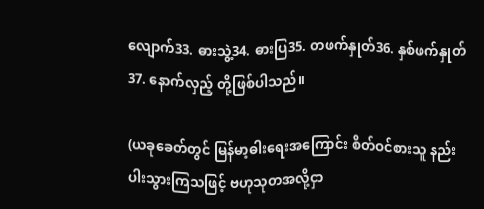လျောက်33. ဓားသွဲ့34. ဓားပြ35. တဖက်နှုတ်36. နှစ်ဖက်နှုတ်37. နောက်လှည့် တို့ဖြစ်ပါသည်။

(ယခုခေတ်တွင် မြန်မာ့ဓါးရေးအကြောင်း စိတ်ဝင်စားသူ နည်းပါးသွားကြသဖြင့် ဗဟုသုတအလို့ငှာ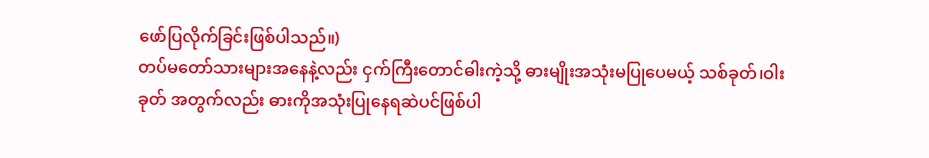ဖော်ပြလိုက်ခြင်းဖြစ်ပါသည်။)
တပ်မတော်သားများအနေနဲ့လည်း ငှက်ကြီးတောင်ဓါးကဲ့သို့ ဓားမျိုးအသုံးမပြုပေမယ့် သစ်ခုတ်၊ဝါးခုတ် အတွက်လည်း ဓားကိုအသုံးပြုနေရဆဲပင်ဖြစ်ပါ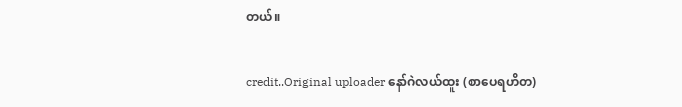တယ်။

credit..Original uploader နော်ဂဲလယ်ထူး (စာပေရဟိတ)